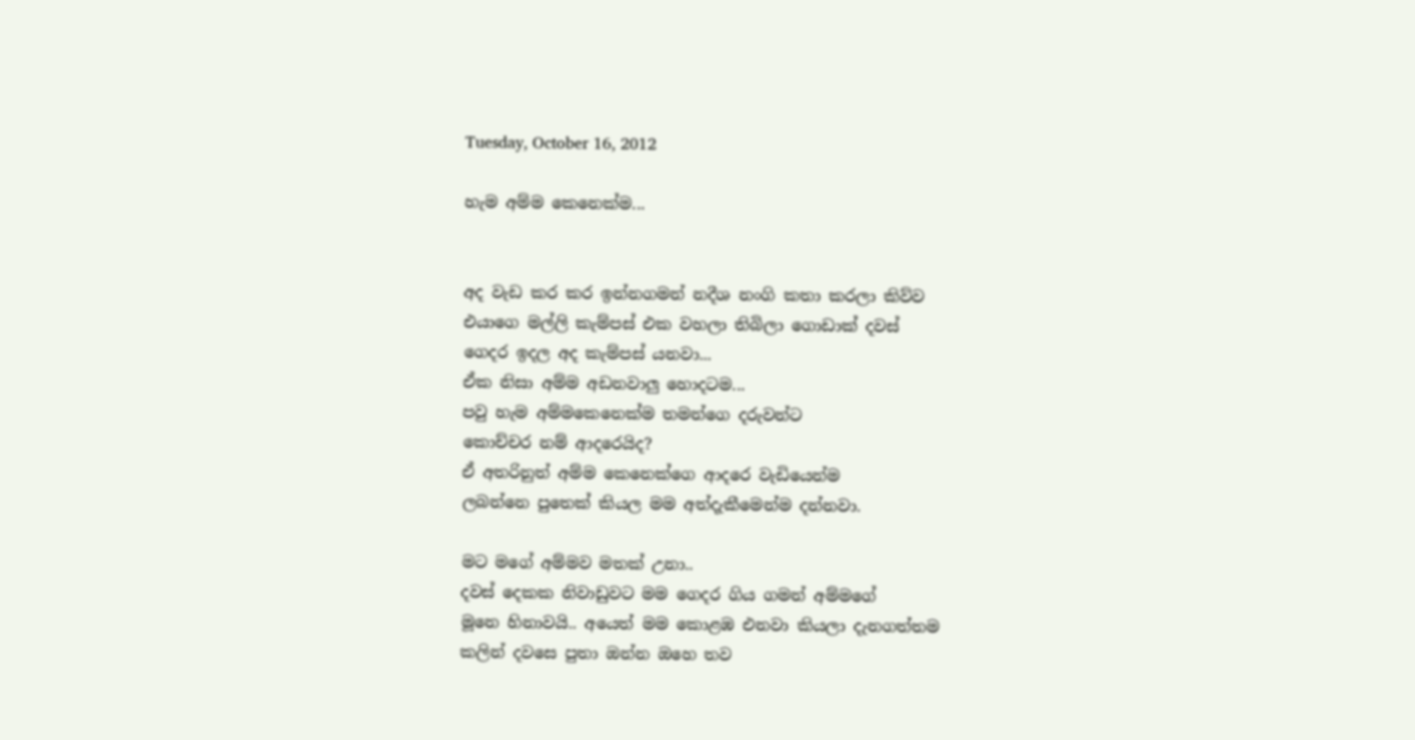Tuesday, October 16, 2012

හැම අම්ම කෙනෙක්ම...


අද වැඩ කර කර ඉන්නගමන් නදීශ නංගි කතා කරලා කිව්ව
එයාගෙ මල්ලි කැම්පස් එක වහලා තිබිලා ගොඩාක් දවස්
ගෙදර ඉදල අද කැම්පස් යනවා...
ඒක නිසා අම්ම අඩනවාලු හොදටම...
පවු හැම අම්මකෙනෙක්ම තමන්ගෙ දරුවන්ට
කොච්චර නම් ආදරෙයිද?
ඒ අතරිනුත් අම්ම කෙනෙක්ගෙ ආදරෙ වැඩියෙන්ම
ලබන්නෙ පුතෙක් කියල මම අත්දැකීමෙන්ම දන්නවා.

මට මගේ අම්මව මතක් උනා..
දවස් දෙකක නිවාඩුවට මම ගෙදර ගිය ගමන් අම්මගේ
මූනෙ හිනාවයි.. අයෙත් මම කොළඹ එනවා කියලා දැනගත්තම
කලින් දවසෙ පුතා ඔන්න ඔහෙ තව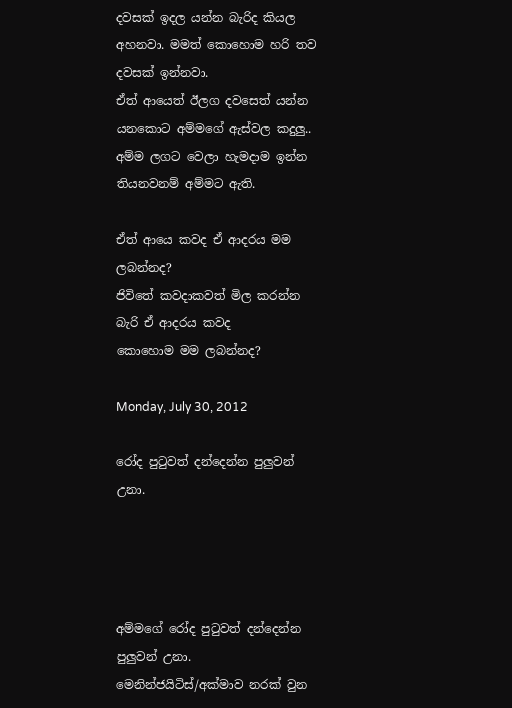දවසක් ඉදල යන්න බැරිද කියල
අහනවා. මමත් කො‍හොම හරි තව දවසක් ඉන්නවා.
ඒත් ආයෙත් ඊලග දවසෙත් යන්න යනකොට අම්මගේ ඇස්වල කදුලු..
අම්ම ලගට වෙලා හැමදාම ඉන්න තියනවනම් අම්මට ඇති.

ඒත් ආයෙ කවද ඒ ආදරය මම ලබන්නද?
ජිවිතේ කවදාකවත් මිල කරන්න බැරි ඒ ආදරය කවද
කොහොම මම ලබන්නද?

Monday, July 30, 2012

රෝද පුටුවත් දන්දෙන්න පුලුවන් උනා.




අම්මගේ රෝද පුටුවත් දන්දෙන්න
පුලුවන් උනා.
මෙනින්ජයිටිස්/අක්මාව නරක් වුන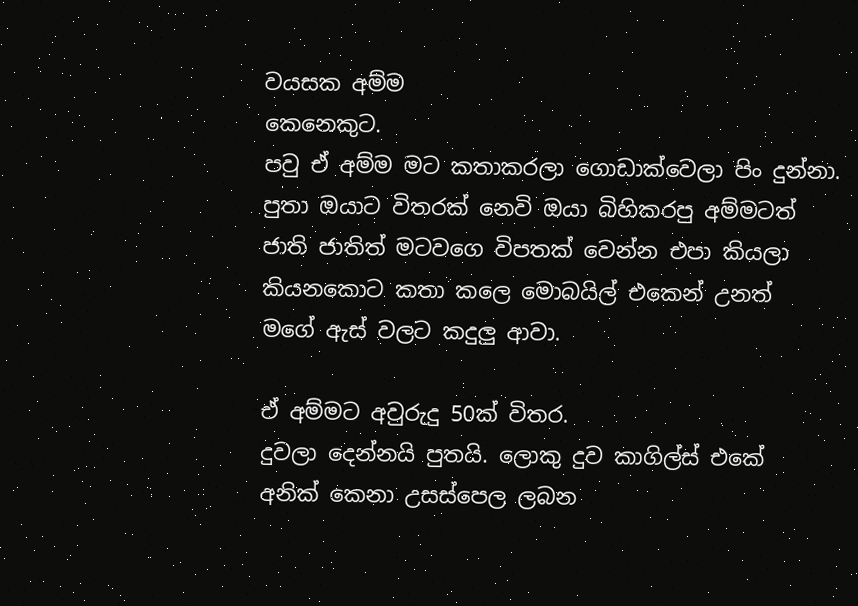වයසක අම්ම
කෙනෙකුට.
පවු ඒ අම්ම මට කතාකරලා ගොඩාක්වෙලා පිං දුන්නා.
පුතා ඔයාට විතරක් නෙවි ඔයා බිහිකරපු අම්මටත්
ජාති ජාතිත් මටවගෙ විපතක් වෙන්න එපා කියලා
කියනකොට කතා කලෙ ‍මොබයිල් එකෙන් උනත්
මගේ ඇස් වලට කදුලු ආවා.

ඒ අම්මට අවුරුදු 50ක් විතර.
දුවලා දෙන්නයි පුතයි. ලොකු දුව කාගිල්ස් එකේ
අනික් කෙනා උසස්පෙල ලබන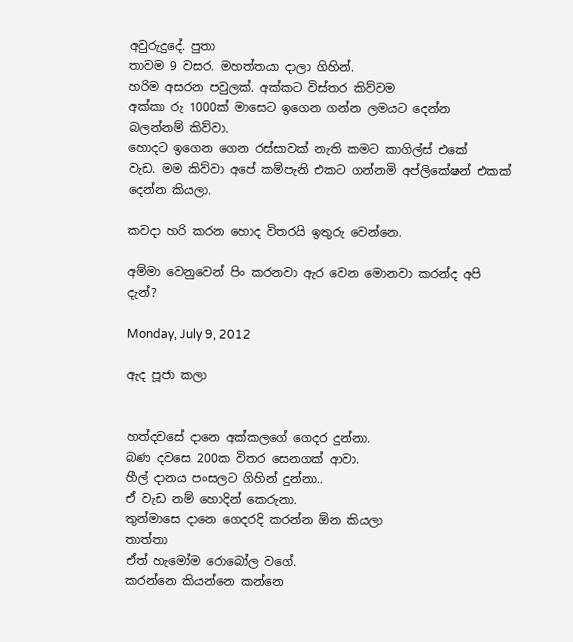අවුරුදුදේ. පුතා
තාවම 9 වසර. මහත්තයා දාලා ගිහින්.
හරිම අසරන පවුලක්. අක්කට විස්තර කිව්වම
අක්කා රු 1000ක් මාසෙට ඉගෙන ගන්න ලමයට දෙන්න
බලන්නම් කිව්වා.
හොදට ඉගෙන ගෙන රස්සාවක් නැති කමට කාගිල්ස් එකේ
වැඩ. මම කිව්වා අපේ කම්පැනි එකට ගන්නමි අප්ලිකේෂන් එකක්
දෙන්න කියලා.

කවදා හරි කරන හොද විතරයි ඉතුරු වෙන්නෙ.

අම්මා වෙනුවෙන් පිං කරනවා ඇර වෙන මොනවා කරන්ද අපි දැන්?

Monday, July 9, 2012

ඇද පූජා කලා


හත්දවසේ දානෙ අක්කලගේ ගෙදර දුන්නා.
බණ දවසෙ 200ක විතර සෙනගක් ආවා.
හීල් දානය පංසලට ගිහින් දුන්නා..
ඒ වැඩ නම් හොදින් කෙරුනා.
තුන්මාසෙ දානෙ ගෙදරදි කරන්න ඕන කියලා
තාත්තා
ඒත් හැමෝම රොබෝල වගේ.
කරන්නෙ කියන්නෙ කන්නෙ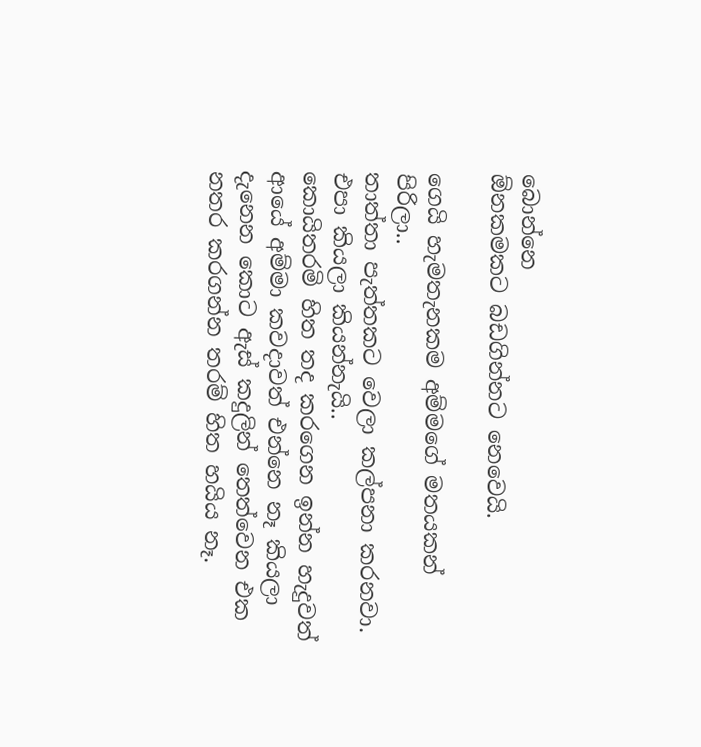බොන්නෙ
ඕනකමකට බඩගින්නට නෙවෙයි.

ගෙයි හැමතැනකම අම්මගේ මතයකන්
පිරිලා..
තාත්තා පැත්තකට වෙලා කල්පනා කරනවා.
එපා කියලා කියන්නැයි..
කොයිතරමි හිත තද කරගෙන ඉන්න හැදුවත්
ආයේ අම්මා කවදාවත් එන්නෙ නෑ කියලා
දැනෙන කොට ඇස් කදුලින් තෙත්වෙන එක
නතර කරගන්න තරම් හිත හයිය නෑ.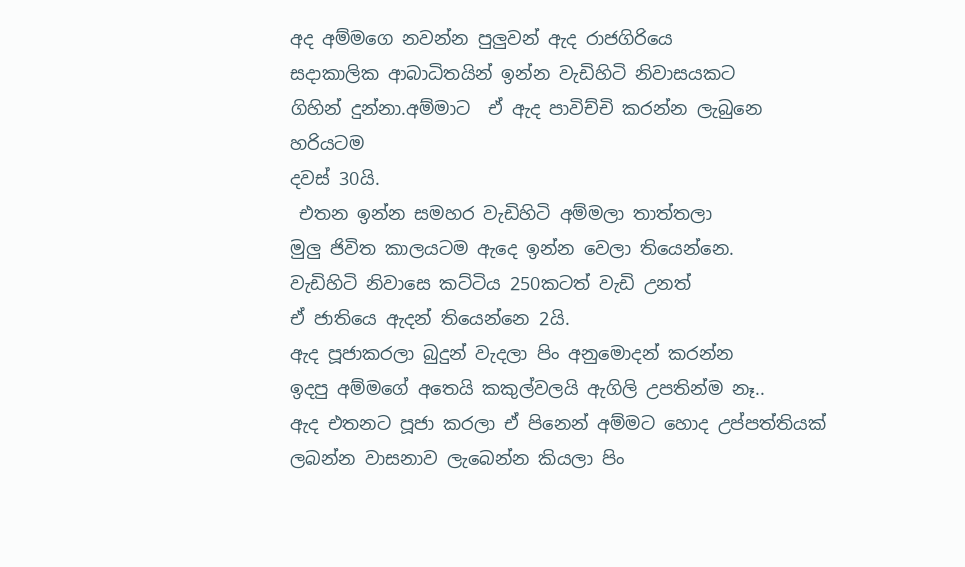අද අම්මගෙ නවන්න පුලුවන් ඇද රාජගිරියෙ
සදාකාලික ආබාධිතයින් ඉන්න වැඩිහිටි නිවාසයකට
ගිහින් දුන්නා.අම්මාට  ඒ ඇද පාවිච්චි කරන්න ලැබුනෙ හරියටම
දවස් 30යි.
 එතන ඉන්න සමහර වැඩිහිටි අම්මලා තාත්තලා
මුලු ජිවිත කාලයටම ඇදෙ ඉන්න වෙලා තියෙන්නෙ.
වැඩිහිටි නිවාසෙ කට්ටිය 250කටත් වැඩි උනත්
ඒ ජාතියෙ ඇදන් තියෙන්නෙ 2යි.
ඇද පූජාකරලා බුදුන් වැදලා පිං අනුමොදන් කරන්න
ඉදපු අම්මගේ අතෙයි කකුල්වලයි ඇගිලි උපතින්ම නෑ..
ඇද එතනට පූජා කරලා ඒ පිනෙන් අම්මට හොද උප්පත්තියක්
ලබන්න වාසනාව ලැබෙන්න කියලා පිං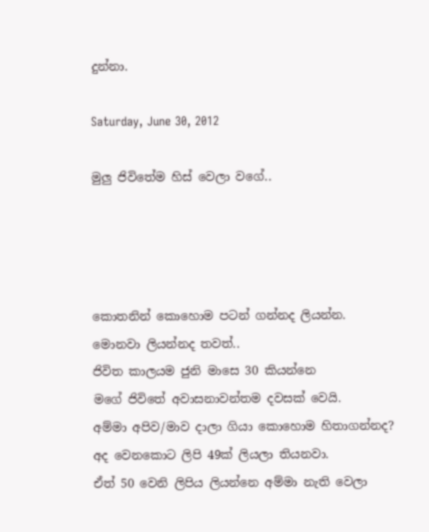දුන්නා.

Saturday, June 30, 2012

මුලු ජිවිතේම හිස් වෙලා වගේ..




කොතනින් කොහොම පටන් ගන්නද ලියන්න.
මොනවා ලියන්නද තවත්..
ජිවිත කාලයම ජුනි මාසෙ 30 කියන්නෙ
මගේ ජිවිතේ අවාසනාවන්තම දවසක් වෙයි.
අම්මා අපිව/මාව දාලා ගියා කොහොම හිතාගන්නද?
අද වෙනකොට ලිපි 49ක් ලියලා තියනවා.
ඒත් 50 වෙනි ලිපිය ලියන්නෙ අම්මා නැති වෙලා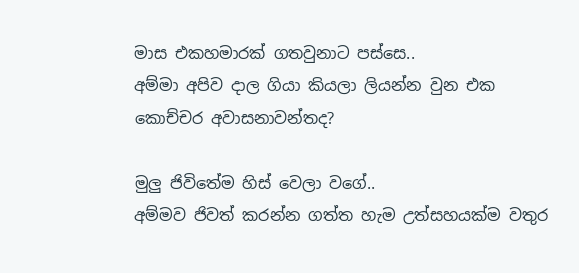මාස එකහමාරක් ගතවුනාට පස්සෙ..
අම්මා අපිව දාල ගියා කියලා ලියන්න වුන එක
කොච්චර අවාසනාවන්තද?

මුලු ජිවිතේම හිස් වෙලා වගේ..
අම්මව ජිවත් කරන්න ගත්ත හැම උත්සහයක්ම වතුර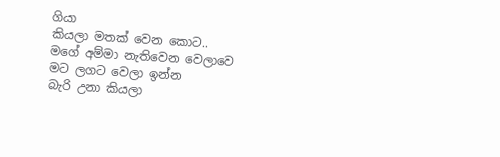ගියා
කියලා මතක් වෙන කොට..
මගේ අම්මා නැතිවෙන වෙලාවෙ මට ලගට වෙලා ඉන්න
බැරි උනා කියලා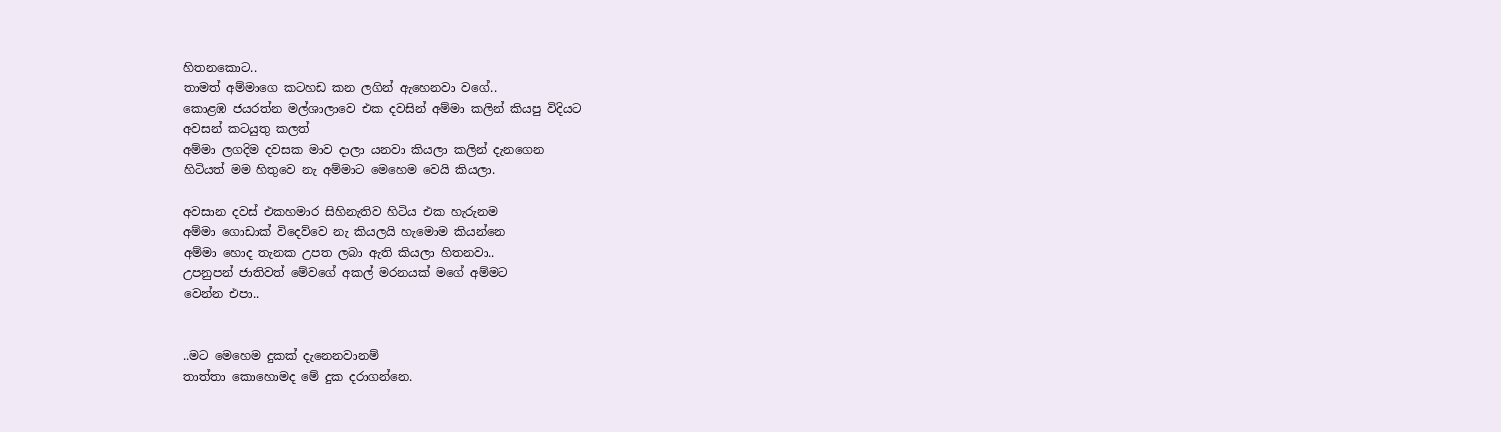හිතනකොට..
තාමත් අම්මාගෙ කටහඩ කන ලගින් ඇහෙනවා වගේ..
කොළඹ ජයරත්න මල්ශාලාවෙ එක දවසින් අම්මා කලින් කියපු විදියට
අවසන් කටයුතු කලත්
අම්මා ලගදිම දවසක මාව දාලා යනවා කියලා කලින් දැනගෙන
හිටියත් මම හිතුවෙ නැ අම්මාට මෙහෙම වෙයි කියලා.

අවසාන දවස් එකහමාර සිහිනැතිව හිටිය එක හැරුනම
අම්මා ගොඩාක් විදෙව්වෙ නැ කියලයි හැමොම කියන්නෙ
අම්මා හොද තැනක උපත ලබා ඇති කියලා හිතනවා..
උපනුපන් ජාතිවත් මේවගේ අකල් මරනයක් මගේ අම්මට
වෙන්න එපා..


..මට මෙහෙම දුකක් දැනෙනවානම්
තාත්තා කොහොමද මේ දුක දරාගන්නෙ.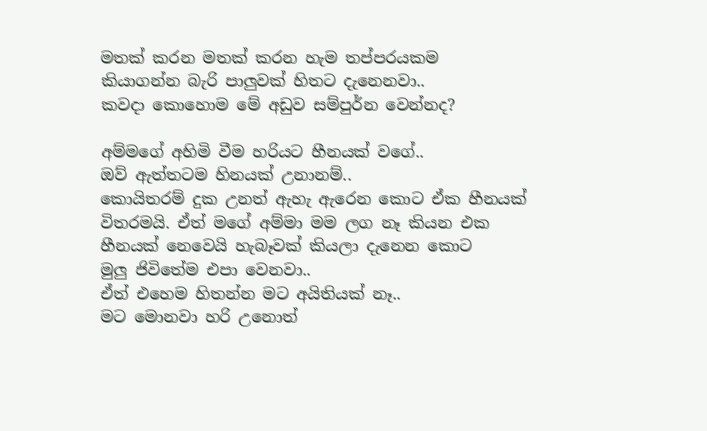මතක් කරන මතක් කරන හැම තප්පරයකම
කියාගන්න බැරි පාලුවක් හිතට දැනෙනවා..
කවදා කොහොම මේ අඩුව සම්පුර්න වෙන්නද?

අම්මගේ අහිමි වීම හරියට හීනයක් වගේ..
ඔව් ඇත්තටම හිනයක් උනානම්..
කොයිතරම් දුක උනත් ඇහැ ඇරෙන කොට ඒක හීනයක්
විතරමයි. ඒත් මගේ අම්මා මම ලග නෑ කියන එක
හීනයක් නෙවෙයි හැබෑවක් කියලා දැනෙන කොට
මුලු ජිවිතේම එපා වෙනවා..
ඒත් එහෙම හිතන්න මට අයිතියක් නෑ..
මට මොනවා හරි උනොත්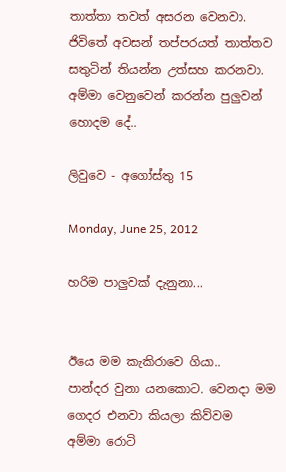තාත්තා තවත් අසරන වෙනවා.
ජිවිතේ අවසන් තප්පරයත් තාත්තව සතුටින් තියන්න උත්සහ කරනවා.
අම්මා වෙනුවෙන් කරන්න පුලුවන් හොදම දේ..

ලිවුවෙ - අගෝස්තු 15

Monday, June 25, 2012

හරිම පාලුවක් දැනුනා...


ඊයෙ මම කැකිරාවෙ ගියා..
පාන්දර වුනා යනකොට. වෙනදා මම ගෙදර එනවා කියලා කිව්වම
අම්මා රොටි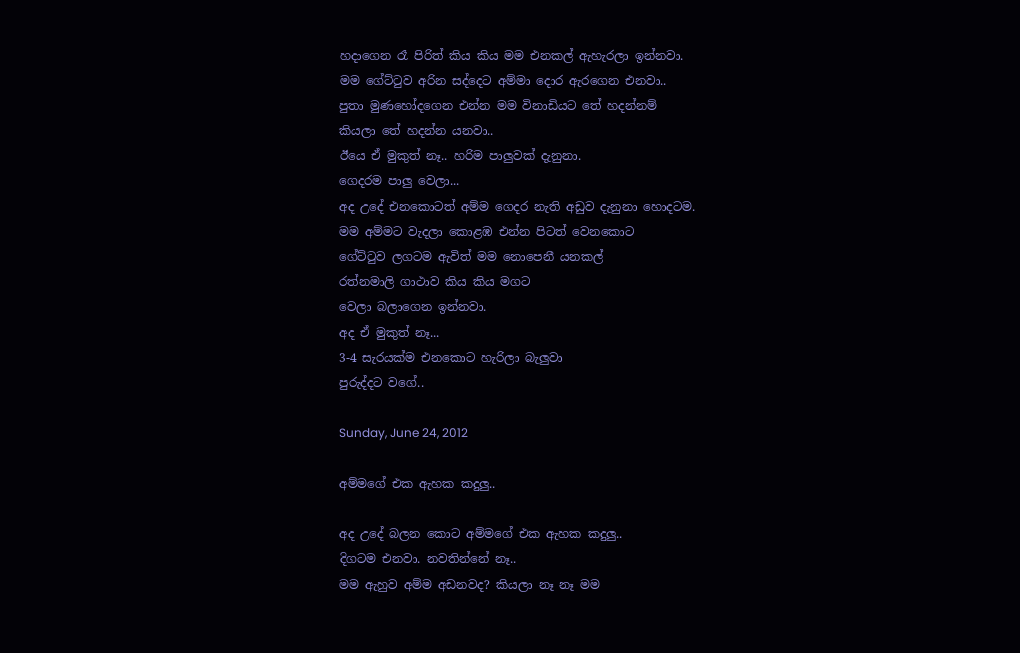හදාගෙන රෑ පිරිත් කිය කිය මම එනකල් ඇහැරලා ඉන්නවා.
මම ගේට්ටුව අරින සද්දෙට අම්මා දොර ඇරගෙන එනවා..
පුතා මුණහෝදගෙන එන්න මම විනාඩියට තේ හදන්නම්
කියලා තේ හදන්න යනවා..
ඊයෙ ඒ මුකුත් නෑ.. හරිම පාලුවක් දැනුනා.
ගෙදරම පාලු වෙලා...
අද උදේ එනකොටත් අම්ම ගෙදර නැති අඩුව දැනුනා හොදටම.
මම අම්මට වැදලා කොළඹ එන්න පිටත් වෙනකොට
ගේට්ටුව ලගටම ඇවිත් මම නොපෙනී යනකල්
රත්නමාලි ගාථාව කිය කිය මගට
වෙලා බලාගෙන ඉන්නවා.
අද ඒ මුකුත් නෑ...
3-4 සැරයක්ම එනකොට හැරිලා බැලුවා
පුරුද්දට වගේ..

Sunday, June 24, 2012

අම්මගේ එක ඇහක කදුලු..

අද උදේ බලන කොට අම්මගේ එක ඇහක කදුලු..
දිගටම එනවා. නවතින්නේ නෑ..
මම ඇහුව අම්ම අඩනවද? කියලා නෑ නෑ මම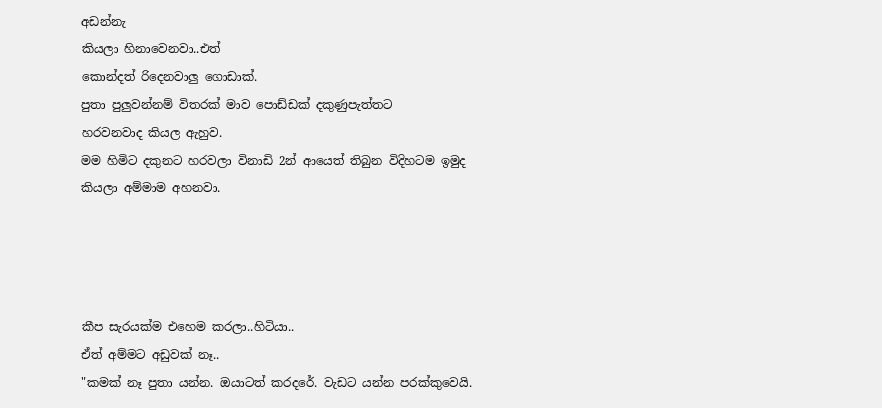අඩන්නැ
කියලා හිනාවෙනවා..එත්
කොන්දත් රිදෙනවාලු ගොඩාක්.
පුතා පුලුවන්නම් විතරක් මාව පොඩ්ඩක් දකු‍ණුපැත්තට
හරවනවාද කියල ඇහුව.
මම හිමිට දකුනට හරවලා විනාඩි 2න් ආයෙත් තිබුන විදිහටම ඉමුද
කියලා අම්මාම අහනවා.




කීප සැරයක්ම එහෙම කරලා..හිටියා..
ඒත් අම්මට අඩුවක් නෑ..
"කමක් නෑ පුතා යන්න. ඔයාටත් කරදරේ. වැඩට යන්න පරක්කුවෙයි.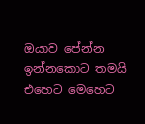ඔයාව පේන්න ඉන්නකොට තමයි
එ‍හෙට මෙහෙට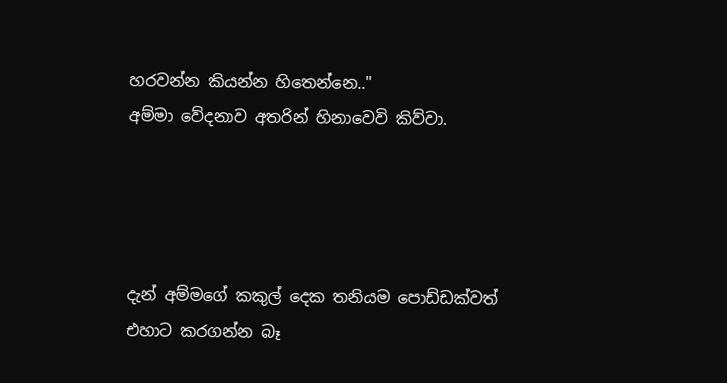හරවන්න කියන්න හිතෙන්නෙ.."
අම්මා වේදනාව අතරින් හිනාවෙවි කිව්වා.




දැන් අම්මගේ කකුල් දෙක තනියම පොඩ්ඩක්වත්
එහාට කරගන්න බෑ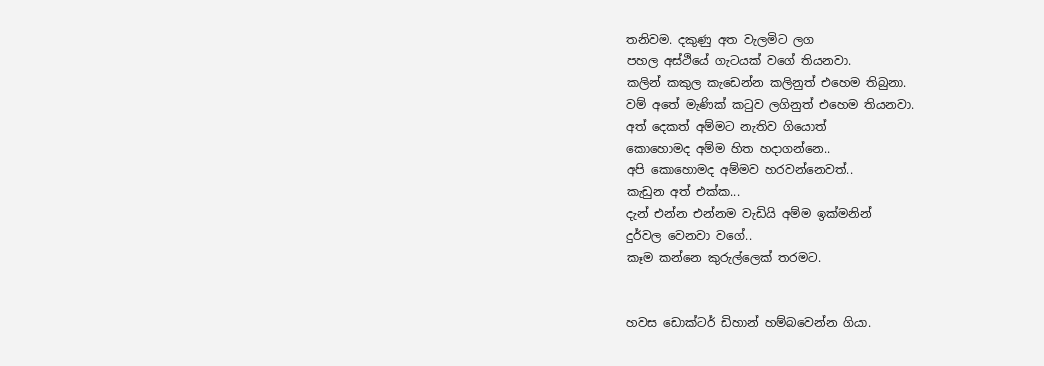තනිවම. දකුණු අත වැලමිට ලග
පහල අස්ථියේ ගැටයක් වගේ තියනවා.
කලින් කකුල කැඩෙන්න කලිනුත් එහෙම තිබුනා.
වම් අතේ මැණික් කටුව ලගිනුත් එහෙම තියනවා.
අත් දෙකත් අම්මට නැතිව ගියොත්
කොහොමද අම්ම හිත හදාගන්නෙ..
අපි කොහොමද අම්මව හරවන්නෙවත්..
කැඩුන අත් එක්ක...
දැන් එන්න එන්නම වැඩියි අම්ම ඉක්මනින්
දුර්වල වෙනවා වගේ..
කෑම කන්නෙ කුරුල්ලෙක් තරමට.


හවස ඩොක්ටර් ඩිහාන් හම්බවෙන්න ගියා.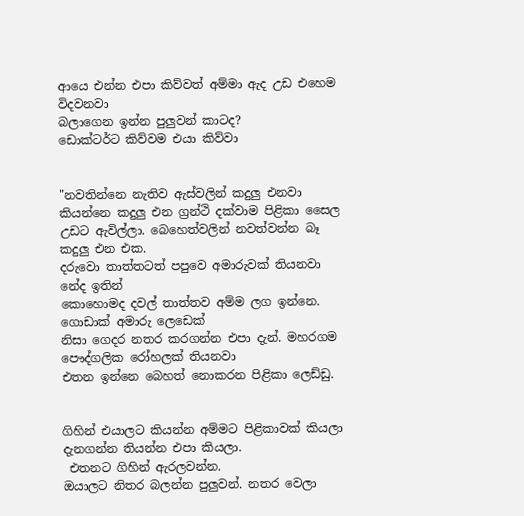ආයෙ එන්න එපා කිව්වත් අම්මා ඇද උඩ එහෙම විදවනවා ‍
බලාගෙන ඉන්න පුලුවන් කාටද?
ඩොක්ටර්ට කිව්වම එයා කිව්වා


"නවතින්නෙ නැතිව ඇස්වලින් කදුලු එනවා කියන්නෙ කදුලු එන ග්‍රන්ථි දක්වාම පිළිකා සෛල
උඩට ඇවිල්ලා. බෙහෙත්වලින් නවත්වන්න බෑ කදුලු එන එක.
දරුවො තාත්තටත් පපුවෙ අමාරුවක් තියනවා නේද ඉතින්
කොහොමද දවල් තාත්තව අම්ම ලග ඉන්නෙ. ගොඩාක් අමාරු ලෙඩෙක්
නිසා ගෙදර නතර කරගන්න එපා දැන්. මහරගම පෞද්ගලික රෝහලක් තියනවා
එතන ඉන්නෙ බෙහත් නොකරන පිළිකා ලෙඩ්ඩු.


ගිහින් එයාලට කියන්න අම්මට පිළිකාවක් කියලා දැනගන්න තියන්න එපා කියලා.
 එතනට ගිහින් ඇරලවන්න.
ඔයාලට නිතර බලන්න පුලුවන්. නතර වෙලා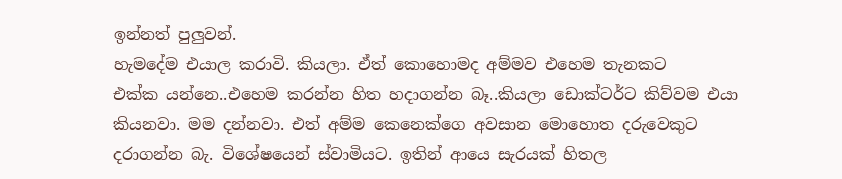ඉන්නත් පුලුවන්.
හැමදේම එයාල කරාවි. කියලා. ඒත් කොහොමද අම්මව එහෙම තැනකට
එක්ක යන්නෙ..එහෙම කරන්න හිත හදාගන්න බෑ..කියලා ඩොක්ටර්ට කිව්වම එයා
කියනවා. මම දන්නවා. එත් ‍අම්ම කෙනෙක්ගෙ අවසාන මොහොත දරුවෙකුට
දරාගන්න බැ. වි‍ශේෂයෙන් ස්වාමියට. ඉතින් ආයෙ සැරයක් හිතල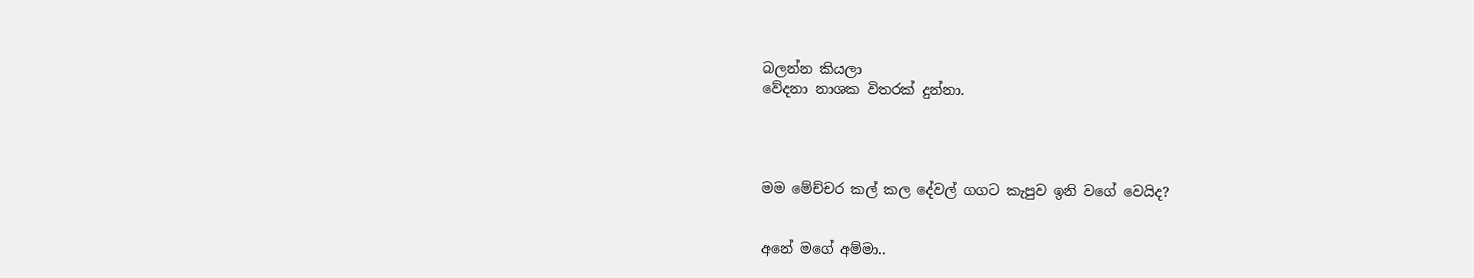බලන්න කියලා
වේදනා නාශක විතරක් දුන්නා.




මම මේච්චර කල් කල දේවල් ගගට කැපුව ඉනි වගේ වෙයිද?


අනේ මගේ අම්මා..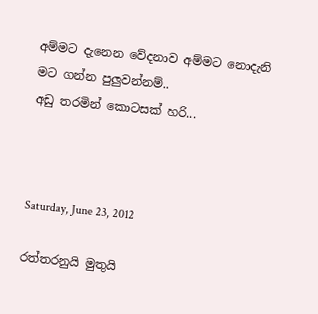අම්මට දැනෙන වේදනාව අම්මට නොදැනි
මට ගන්න පුලුවන්නම්..
අඩු තරමින් ‍කොටසක් හරි...



Saturday, June 23, 2012

රත්තරනුයි මුතුයි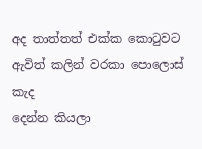අද තාත්තත් එක්ක කොටුවට ඇවිත් කලින් වරකා පොලොස් කැද
දෙන්න කියලා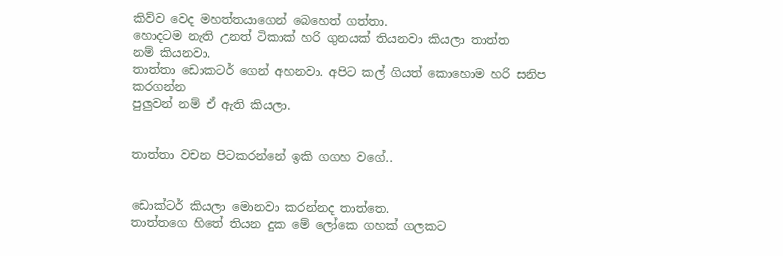කිව්ව වෙද මහත්තයාගෙන් බෙහෙත් ගත්තා.
හොදටම නැති උනත් ටිකාක් හරි ගුනයක් තියනවා කියලා තාත්ත
නම් කියනවා.
තාත්තා ඩොකටර් ගෙන් අහනවා. අපිට කල් ගියත් කොහොම හරි සනිප කරගන්න
පුලුවන් නම් ඒ ඇති කියලා.


තාත්තා වචන පිටකරන්නේ ඉකි ගගහ වගේ..


ඩොක්ටර් කියලා මොනවා කරන්නද තාත්තෙ.
තාත්තගෙ හිතේ තියන දුක මේ ලෝකෙ ගහක් ගලකට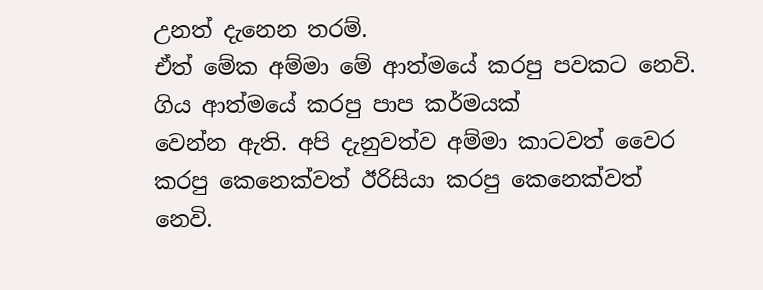උනත් දැනෙන තරම්.
ඒත් මේක අම්මා මේ ආත්මයේ කරපු පවකට නෙවි. ගිය ආත්මයේ කරපු පාප කර්මයක්
වෙන්න ඇති. අපි දැනුවත්ව අම්මා කාටවත් වෛර කරපු කෙනෙක්වත් ඊරිසියා කරපු කෙනෙක්වත්
නෙවි.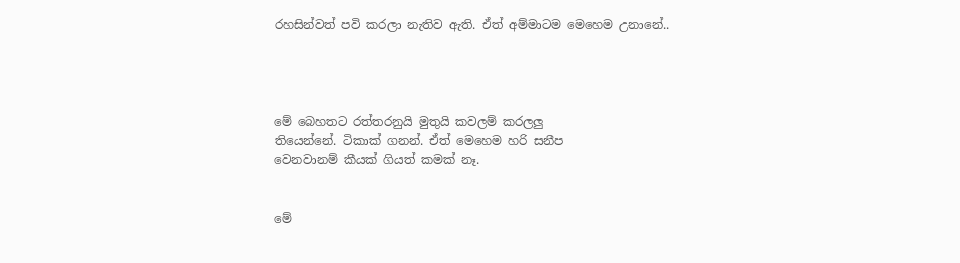රහසින්වත් පවි කරලා නැතිව ඇති. ඒත් අම්මාටම මෙහෙම උනානේ..




මේ බෙහතට රත්තරනුයි මුතුයි කවලම් කරලලු
තියෙන්නේ. ටිකාක් ගනන්. ඒත් මෙහෙම හරි සනීප
වෙනවානම් කීයක් ගියත් කමක් නෑ.


මේ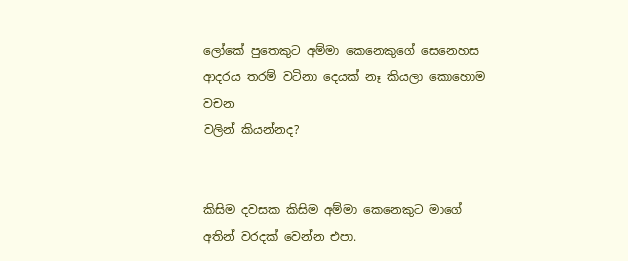ලෝකේ පුතෙකුට අම්මා කෙනෙකුගේ සෙනෙහස
ආදරය තරම් වටිනා දෙයක් නෑ කියලා කොහොම වචන
වලින් කියන්නද?


කිසිම දවසක කිසිම අම්මා කෙනෙකුට මාගේ
අතින් වරදක් වෙන්න එපා.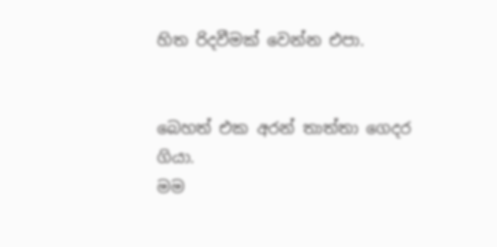හිත රිදවීමක් වෙන්න එපා.


බෙහත් එක අරන් තාත්තා ගෙදර ගියා.
මම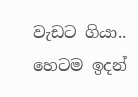වැඩට ගියා..
හෙටම ඉදන්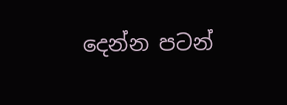දෙන්න පටන්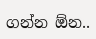ගන්න ඕන..